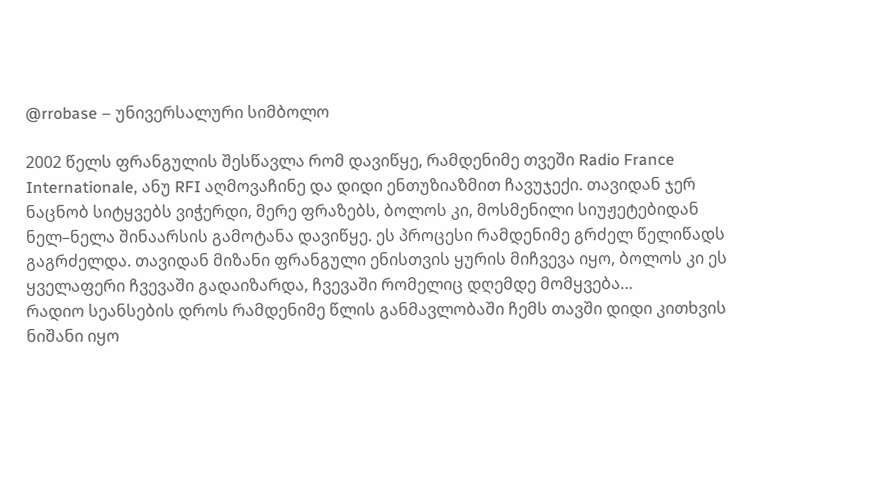@rrobase – უნივერსალური სიმბოლო

2002 წელს ფრანგულის შესწავლა რომ დავიწყე, რამდენიმე თვეში Radio France Internationale, ანუ RFI აღმოვაჩინე და დიდი ენთუზიაზმით ჩავუჯექი. თავიდან ჯერ ნაცნობ სიტყვებს ვიჭერდი, მერე ფრაზებს, ბოლოს კი, მოსმენილი სიუჟეტებიდან ნელ–ნელა შინაარსის გამოტანა დავიწყე. ეს პროცესი რამდენიმე გრძელ წელიწადს გაგრძელდა. თავიდან მიზანი ფრანგული ენისთვის ყურის მიჩვევა იყო, ბოლოს კი ეს ყველაფერი ჩვევაში გადაიზარდა, ჩვევაში რომელიც დღემდე მომყვება…
რადიო სეანსების დროს რამდენიმე წლის განმავლობაში ჩემს თავში დიდი კითხვის ნიშანი იყო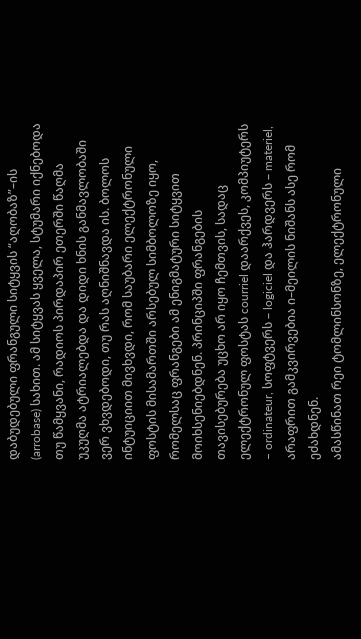დაბუდებული ფრანგული სიტყვის “აღობაზ”–ის (arrobase) სახით. ამ სიტყვას ყველა, სტუმარი იქნებოდა თუ წამყვანი, რადიოს პირდაპირ ეთერში წაღმა უკუღმა ატრიალებდა და დიდი ხნის განმავლობაში ვერ ვხვდებოდი, თუ რას აღნიშნავდა ის. ბოლოს ინტუიციით მივხვდი, რომ საუბარი ელექტრონული ფოსტის მისამართში არსებულ სიმბოლოზე იყო, რომელსაც ფრანგები ამ ენიგმატური სიტყვით მოიხსენიებდნენ. პრინციპში ფრანგების თავისებურება უცხო არ იყო ჩემთვის, სადაც ელექტრონულ ფოსტას courriel დაარქვეს, კომპიუტერს – ordinateur, სოფტვერს – logiciel და ჰარდვერს – materiel, არაფრით გამკვირვებია ი–მეილის ნიშანს ასე რომ ეძახდნენ.
ამასწინათ რეი ტომლინსონზე, ელექტრონული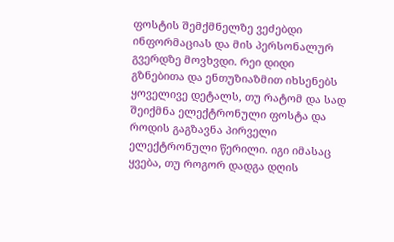ფოსტის შემქმნელზე ვეძებდი ინფორმაციას და მის პერსონალურ გვერდზე მოვხვდი. რეი დიდი გზნებითა და ენთუზიაზმით იხსენებს ყოველივე დეტალს, თუ რატომ და სად შეიქმნა ელექტრონული ფოსტა და როდის გაგზავნა პირველი ელექტრონული წერილი. იგი იმასაც ყვება, თუ როგორ დადგა დღის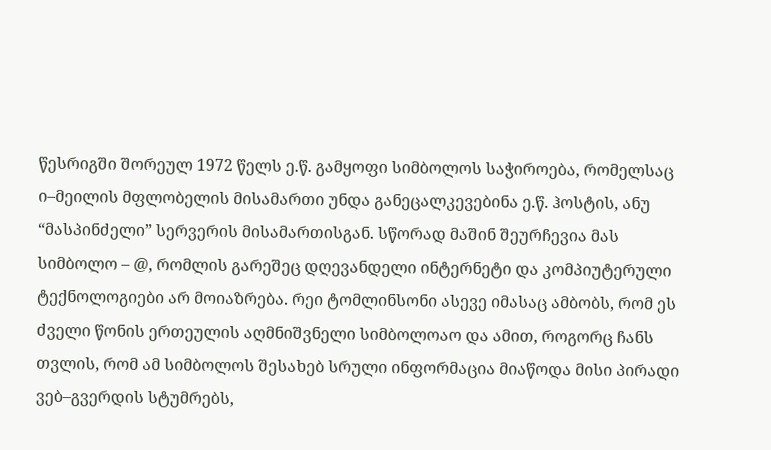წესრიგში შორეულ 1972 წელს ე.წ. გამყოფი სიმბოლოს საჭიროება, რომელსაც ი–მეილის მფლობელის მისამართი უნდა განეცალკევებინა ე.წ. ჰოსტის, ანუ “მასპინძელი” სერვერის მისამართისგან. სწორად მაშინ შეურჩევია მას სიმბოლო – @, რომლის გარეშეც დღევანდელი ინტერნეტი და კომპიუტერული ტექნოლოგიები არ მოიაზრება. რეი ტომლინსონი ასევე იმასაც ამბობს, რომ ეს ძველი წონის ერთეულის აღმნიშვნელი სიმბოლოაო და ამით, როგორც ჩანს თვლის, რომ ამ სიმბოლოს შესახებ სრული ინფორმაცია მიაწოდა მისი პირადი ვებ–გვერდის სტუმრებს,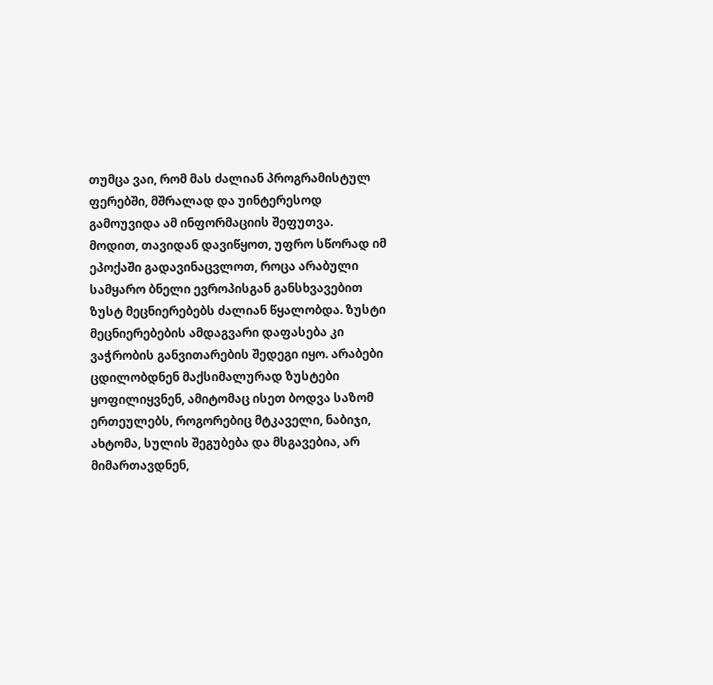თუმცა ვაი, რომ მას ძალიან პროგრამისტულ ფერებში, მშრალად და უინტერესოდ გამოუვიდა ამ ინფორმაციის შეფუთვა.
მოდით, თავიდან დავიწყოთ, უფრო სწორად იმ ეპოქაში გადავინაცვლოთ, როცა არაბული სამყარო ბნელი ევროპისგან განსხვავებით ზუსტ მეცნიერებებს ძალიან წყალობდა. ზუსტი მეცნიერებების ამდაგვარი დაფასება კი ვაჭრობის განვითარების შედეგი იყო. არაბები ცდილობდნენ მაქსიმალურად ზუსტები ყოფილიყვნენ, ამიტომაც ისეთ ბოდვა საზომ ერთეულებს, როგორებიც მტკაველი, ნაბიჯი, ახტომა, სულის შეგუბება და მსგავებია, არ მიმართავდნენ,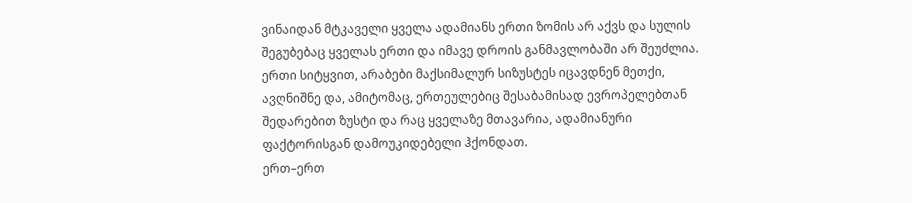ვინაიდან მტკაველი ყველა ადამიანს ერთი ზომის არ აქვს და სულის შეგუბებაც ყველას ერთი და იმავე დროის განმავლობაში არ შეუძლია. ერთი სიტყვით, არაბები მაქსიმალურ სიზუსტეს იცავდნენ მეთქი, ავღნიშნე და, ამიტომაც, ერთეულებიც შესაბამისად ევროპელებთან შედარებით ზუსტი და რაც ყველაზე მთავარია, ადამიანური ფაქტორისგან დამოუკიდებელი ჰქონდათ.
ერთ–ერთ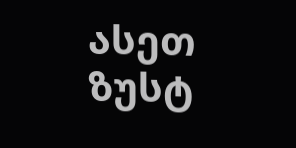ასეთ ზუსტ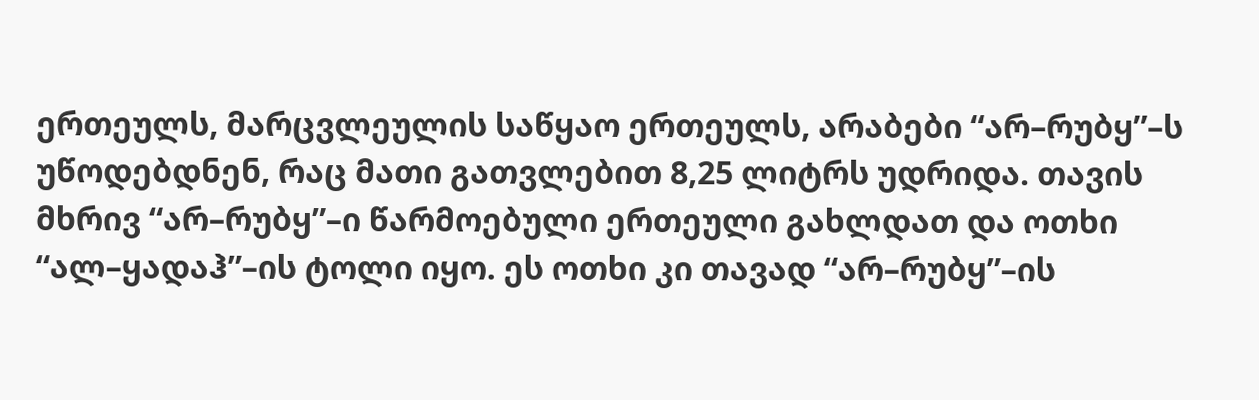ერთეულს, მარცვლეულის საწყაო ერთეულს, არაბები “არ–რუბყ”–ს უწოდებდნენ, რაც მათი გათვლებით 8,25 ლიტრს უდრიდა. თავის მხრივ “არ–რუბყ”–ი წარმოებული ერთეული გახლდათ და ოთხი “ალ–ყადაჰ”–ის ტოლი იყო. ეს ოთხი კი თავად “არ–რუბყ”–ის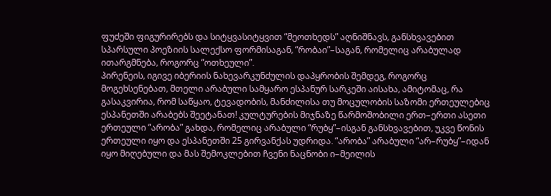ფუძეში ფიგურირებს და სიტყვასიტყვით “მეოთხედს” აღნიშნავს, განსხვავებით სპარსული პოეზიის სალექსო ფორმისაგან, “რობაი”–საგან, რომელიც არაბულად ითარგმნება, როგორც “ოთხეული”.
პირენეის, იგივე იბერიის ნახევარკუნძულის დაპყრობის შემდეგ, როგორც მოგეხსენებათ, მთელი არაბული სამყარო ესპანურ სარკეში აისახა, ამიტომაც, რა გასაკვირია, რომ საწყაო, ტევადობის, მანძილისა თუ მოცულობის საზომი ერთეულებიც ესპანეთში არაბებს შეეტანათ! კულტურების მიჯნაზე წარმოშობილი ერთ–ერთი ასეთი ერთეული “არობა” გახდა, რომელიც არაბული “რუბყ”–ისგან განსხვავებით, უკვე წონის ერთეული იყო და ესპანეთში 25 გირვანქას უდრიდა. “არობა” არაბული “არ–რუბყ”–იდან იყო მიღებული და მას შემოკლებით ჩვენი ნაცნობი ი–მეილის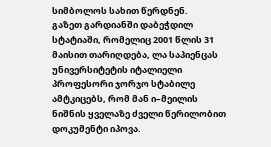სიმბოლოს სახით წერდნენ.
გაზეთ გარდიანში დაბეჭდილ სტატიაში, რომელიც 2001 წლის 31 მაისით თარიღდება, ლა საპიენცას უნივერსიტეტის იტალიელი პროფესორი ჯორჯო სტაბილე ამტკიცებს, რომ მან ი–მეილის ნიშნის ყველაზე ძველი წერილობით დოკუმენტი იპოვა.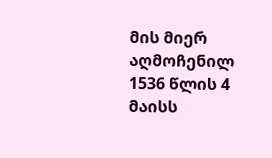მის მიერ აღმოჩენილ 1536 წლის 4 მაისს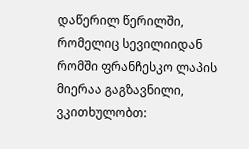დაწერილ წერილში, რომელიც სევილიიდან რომში ფრანჩესკო ლაპის მიერაა გაგზავნილი, ვკითხულობთ: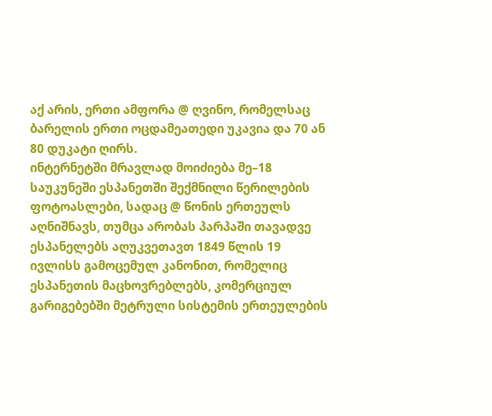აქ არის, ერთი ამფორა @ ღვინო, რომელსაც ბარელის ერთი ოცდამეათედი უკავია და 70 ან 80 დუკატი ღირს.
ინტერნეტში მრავლად მოიძიება მე–18 საუკუნეში ესპანეთში შექმნილი წერილების ფოტოასლები, სადაც @ წონის ერთეულს აღნიშნავს, თუმცა არობას პარპაში თავადვე ესპანელებს აღუკვეთავთ 1849 წლის 19 ივლისს გამოცემულ კანონით, რომელიც ესპანეთის მაცხოვრებლებს, კომერციულ გარიგებებში მეტრული სისტემის ერთეულების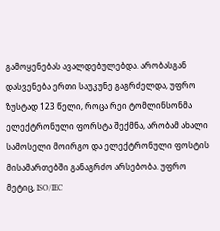გამოყენებას ავალდებულებდა. არობასგან დასვენება ერთი საუკუნე გაგრძელდა, უფრო ზუსტად 123 წელი, როცა რეი ტომლინსონმა ელექტრონული ფორსტა შექმნა, არობამ ახალი სამოსელი მოირგო და ელექტრონული ფოსტის მისამართებში განაგრძო არსებობა. უფრო მეტიც, ISO/IEC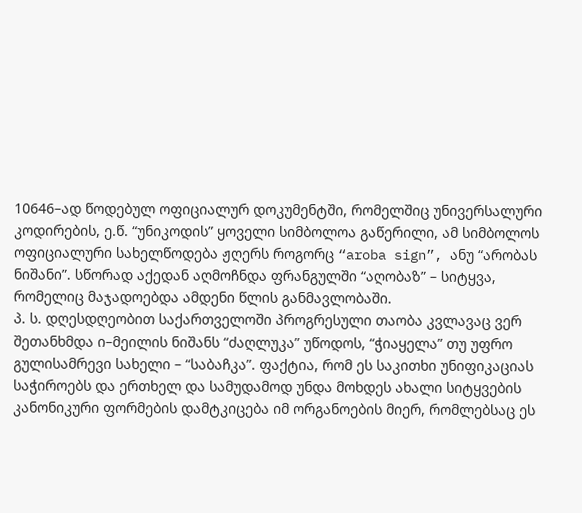10646–ად წოდებულ ოფიციალურ დოკუმენტში, რომელშიც უნივერსალური კოდირების, ე.წ. “უნიკოდის” ყოველი სიმბოლოა გაწერილი, ამ სიმბოლოს ოფიციალური სახელწოდება ჟღერს როგორც “aroba sign”, ანუ “არობას ნიშანი”. სწორად აქედან აღმოჩნდა ფრანგულში “აღობაზ” – სიტყვა, რომელიც მაჯადოებდა ამდენი წლის განმავლობაში.
პ. ს. დღესდღეობით საქართველოში პროგრესული თაობა კვლავაც ვერ შეთანხმდა ი–მეილის ნიშანს “ძაღლუკა” უწოდოს, “ჭიაყელა” თუ უფრო გულისამრევი სახელი – “საბაჩკა”. ფაქტია, რომ ეს საკითხი უნიფიკაციას საჭიროებს და ერთხელ და სამუდამოდ უნდა მოხდეს ახალი სიტყვების კანონიკური ფორმების დამტკიცება იმ ორგანოების მიერ, რომლებსაც ეს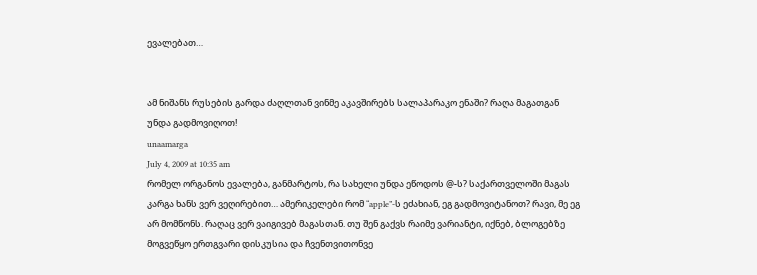ევალებათ…


ამ ნიშანს რუსების გარდა ძაღლთან ვინმე აკავშირებს სალაპარაკო ენაში? რაღა მაგათგან უნდა გადმოვიღოთ!
unaamarga
July 4, 2009 at 10:35 am
რომელ ორგანოს ევალება, განმარტოს, რა სახელი უნდა ეწოდოს @-ს? საქართველოში მაგას კარგა ხანს ვერ ვეღირებით… ამერიკელები რომ “apple”-ს ეძახიან, ეგ გადმოვიტანოთ? რავი, მე ეგ არ მომწონს. რაღაც ვერ ვაიგივებ მაგასთან. თუ შენ გაქვს რაიმე ვარიანტი, იქნებ, ბლოგებზე მოგვეწყო ერთგვარი დისკუსია და ჩვენთვითონვე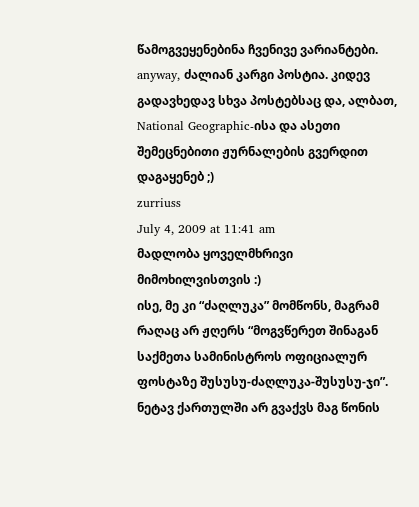წამოგვეყენებინა ჩვენივე ვარიანტები.
anyway, ძალიან კარგი პოსტია. კიდევ გადავხედავ სხვა პოსტებსაც და, ალბათ, National Geographic-ისა და ასეთი შემეცნებითი ჟურნალების გვერდით დაგაყენებ ;)
zurriuss
July 4, 2009 at 11:41 am
მადლობა ყოველმხრივი მიმოხილვისთვის :)
ისე, მე კი “ძაღლუკა” მომწონს, მაგრამ რაღაც არ ჟღერს “მოგვწერეთ შინაგან საქმეთა სამინისტროს ოფიციალურ ფოსტაზე შუსუსუ-ძაღლუკა-შუსუსუ-ჯი”.
ნეტავ ქართულში არ გვაქვს მაგ წონის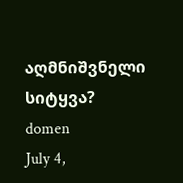აღმნიშვნელი სიტყვა?
domen
July 4,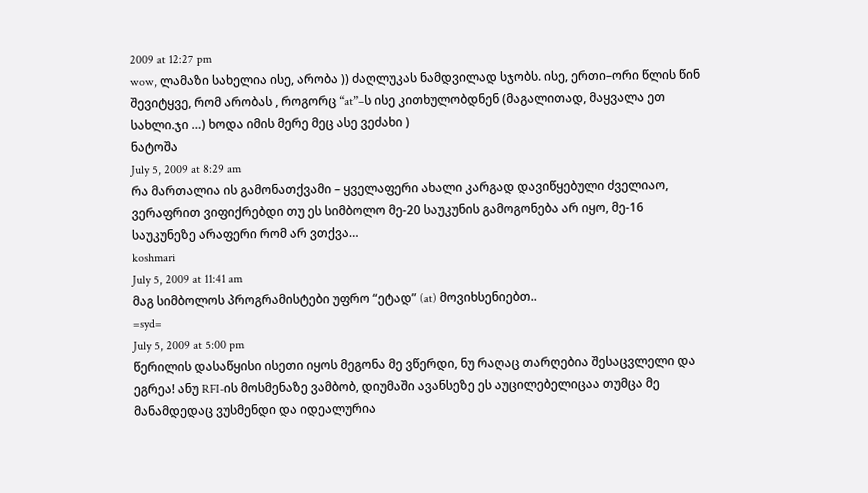2009 at 12:27 pm
wow, ლამაზი სახელია ისე, არობა )) ძაღლუკას ნამდვილად სჯობს. ისე, ერთი–ორი წლის წინ შევიტყვე, რომ არობას , როგორც “at”–ს ისე კითხულობდნენ (მაგალითად, მაყვალა ეთ სახლი.ჯი …) ხოდა იმის მერე მეც ასე ვეძახი )
ნატოშა
July 5, 2009 at 8:29 am
რა მართალია ის გამონათქვამი – ყველაფერი ახალი კარგად დავიწყებული ძველიაო, ვერაფრით ვიფიქრებდი თუ ეს სიმბოლო მე-20 საუკუნის გამოგონება არ იყო, მე-16 საუკუნეზე არაფერი რომ არ ვთქვა…
koshmari
July 5, 2009 at 11:41 am
მაგ სიმბოლოს პროგრამისტები უფრო “ეტად” (at) მოვიხსენიებთ..
=syd=
July 5, 2009 at 5:00 pm
წერილის დასაწყისი ისეთი იყოს მეგონა მე ვწერდი, ნუ რაღაც თარღებია შესაცვლელი და ეგრეა! ანუ RFI-ის მოსმენაზე ვამბობ, დიუმაში ავანსეზე ეს აუცილებელიცაა თუმცა მე მანამდედაც ვუსმენდი და იდეალურია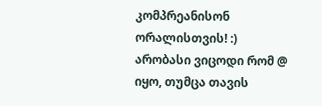კომპრეანისონ ორალისთვის! :)
არობასი ვიცოდი რომ @ იყო, თუმცა თავის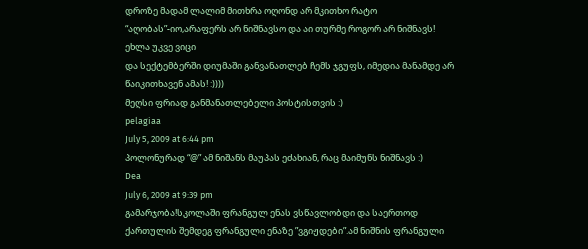დროზე მადამ ლალიმ მითხრა ოღონდ არ მკითხო რატო “აღობას”-იო,არაფერს არ ნიშნავსო და აი თურმე როგორ არ ნიშნავს! ეხლა უკვე ვიცი
და სექტემბერში დიუმაში განვანათლებ ჩემს ჯგუფს, იმედია მანამდე არ წაიკითხავენ ამას! :))))
მეღსი ფრიად განმანათლებელი პოსტისთვის :)
pelagiaa
July 5, 2009 at 6:44 pm
პოლონურად “@” ამ ნიშანს მაუპას ეძახიან, რაც მაიმუნს ნიშნავს :)
Dea
July 6, 2009 at 9:39 pm
გამარჯობა!სკოლაში ფრანგულ ენას ვსწავლობდი და საერთოდ ქართულის შემდეგ ფრანგული ენაზე ”ვგიჟდები”.ამ ნიშნის ფრანგული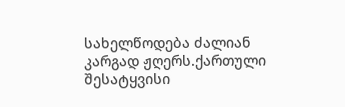სახელწოდება ძალიან კარგად ჟღერს.ქართული შესატყვისი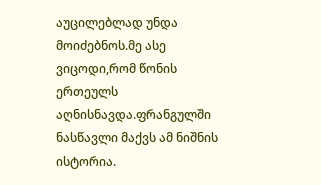აუცილებლად უნდა მოიძებნოს.მე ასე ვიცოდი,რომ წონის ერთეულს აღნისნავდა.ფრანგულში ნასწავლი მაქვს ამ ნიშნის ისტორია.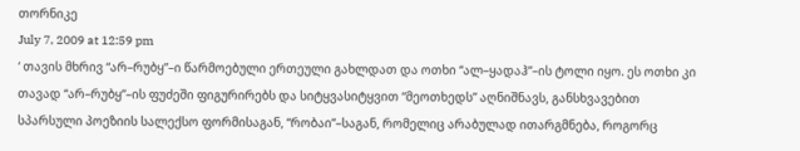თორნიკე
July 7, 2009 at 12:59 pm
‘ თავის მხრივ “არ–რუბყ”–ი წარმოებული ერთეული გახლდათ და ოთხი “ალ–ყადაჰ”–ის ტოლი იყო. ეს ოთხი კი თავად “არ–რუბყ”–ის ფუძეში ფიგურირებს და სიტყვასიტყვით “მეოთხედს” აღნიშნავს, განსხვავებით სპარსული პოეზიის სალექსო ფორმისაგან, “რობაი”–საგან, რომელიც არაბულად ითარგმნება, როგორც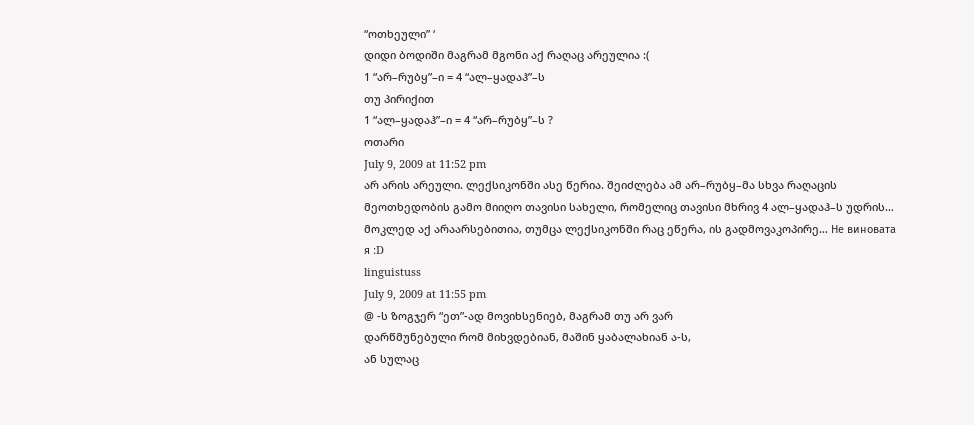“ოთხეული” ‘
დიდი ბოდიში მაგრამ მგონი აქ რაღაც არეულია :(
1 “არ–რუბყ”–ი = 4 “ალ–ყადაჰ”–ს
თუ პირიქით
1 “ალ–ყადაჰ”–ი = 4 “არ–რუბყ”–ს ?
ოთარი
July 9, 2009 at 11:52 pm
არ არის არეული. ლექსიკონში ასე წერია. შეიძლება ამ არ–რუბყ–მა სხვა რაღაცის მეოთხედობის გამო მიიღო თავისი სახელი, რომელიც თავისი მხრივ 4 ალ–ყადაჰ–ს უდრის… მოკლედ აქ არაარსებითია, თუმცა ლექსიკონში რაც ეწერა, ის გადმოვაკოპირე… Не виновата я :D
linguistuss
July 9, 2009 at 11:55 pm
@ -ს ზოგჯერ “ეთ”-ად მოვიხსენიებ, მაგრამ თუ არ ვარ
დარწმუნებული რომ მიხვდებიან, მაშინ ყაბალახიან ა-ს,
ან სულაც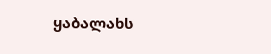ყაბალახს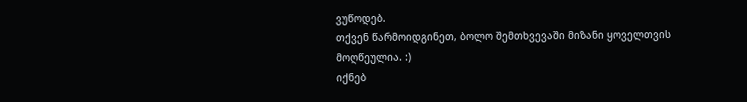ვუწოდებ.
თქვენ წარმოიდგინეთ, ბოლო შემთხვევაში მიზანი ყოველთვის
მოღწეულია. :)
იქნებ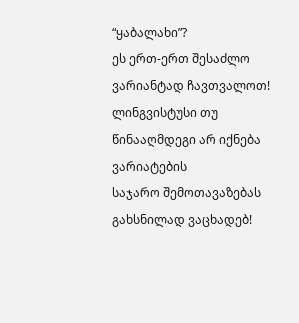“ყაბალახი”?
ეს ერთ-ერთ შესაძლო ვარიანტად ჩავთვალოთ!
ლინგვისტუსი თუ წინააღმდეგი არ იქნება ვარიატების
საჯარო შემოთავაზებას გახსნილად ვაცხადებ!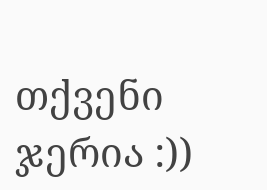თქვენი ჯერია :))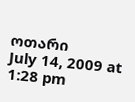ოთარი
July 14, 2009 at 1:28 pm